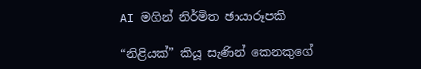AI මගින් නිර්මිත ඡායාරූපකි

“නිළියක්” කියූ සැණින් කෙනකුගේ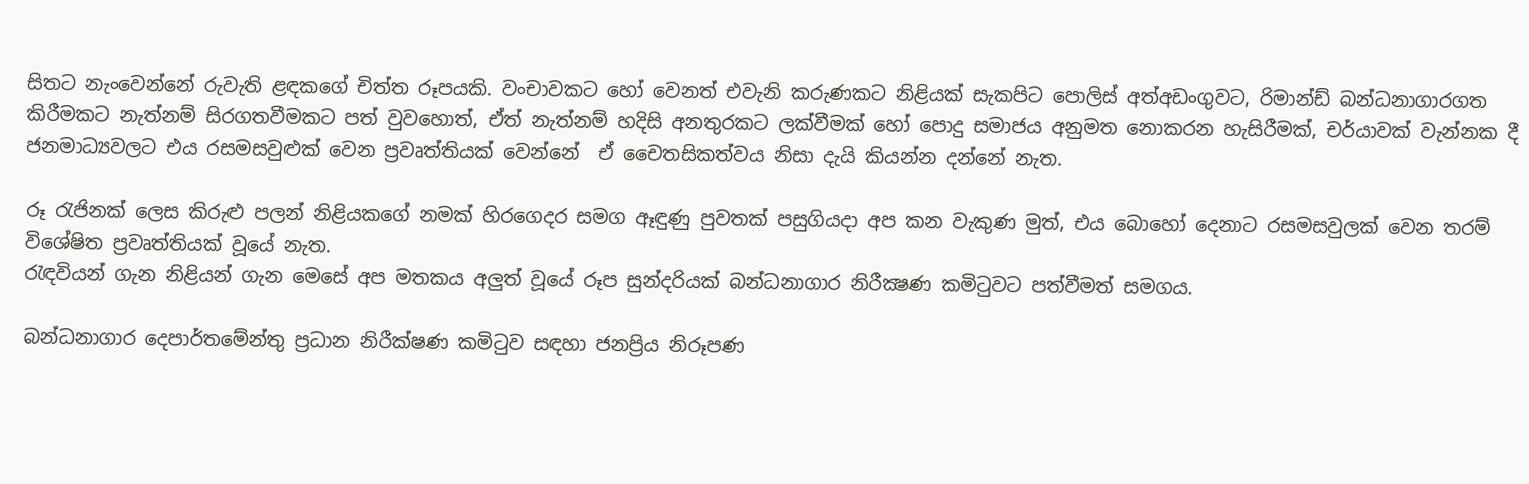සිතට නැංවෙන්නේ රුවැති ළඳකගේ චිත්ත රූපයකි. වංචාවකට හෝ වෙනත් එවැනි කරුණකට නිළියක් සැකපිට පොලිස් අත්අඩංගුවට, රිමාන්ඩ් බන්ධනාගාරගත කිරීමකට නැත්නම් සිරගතවීමකට පත් වුවහොත්, ඒත් නැත්නම් හදිසි අනතුරකට ලක්වීමක් හෝ පොදු සමාජය අනුමත නොකරන හැසිරීමක්, චර්යාවක් වැන්නක දී ජනමාධ්‍යවලට එය රසමසවුළුක් වෙන ප්‍රවෘත්තියක් වෙන්නේ  ඒ චෛතසිකත්වය නිසා දැයි කියන්න දන්නේ නැත.

රූ රැජිනක් ලෙස කිරුළු පලන් නිළියකගේ නමක් හිරගෙදර සමග ඈඳුණු පුවතක් පසුගියදා අප කන වැකුණ මුත්, එය බොහෝ දෙනාට රසමසවුලක් වෙන තරම් විශේෂිත ප්‍රවෘත්තියක් වූයේ නැත.
රැඳවියන් ගැන නිළියන් ගැන මෙසේ අප මතකය අලුත් වූයේ රූප සුන්දරියක් බන්ධනාගාර නිරීක්‍ෂණ කමිටුවට පත්වීමත් සමගය.

බන්ධනාගාර දෙපාර්තමේන්තු ප්‍රධාන නිරීක්ෂණ කමිටුව සඳහා ජනප්‍රිය නිරූපණ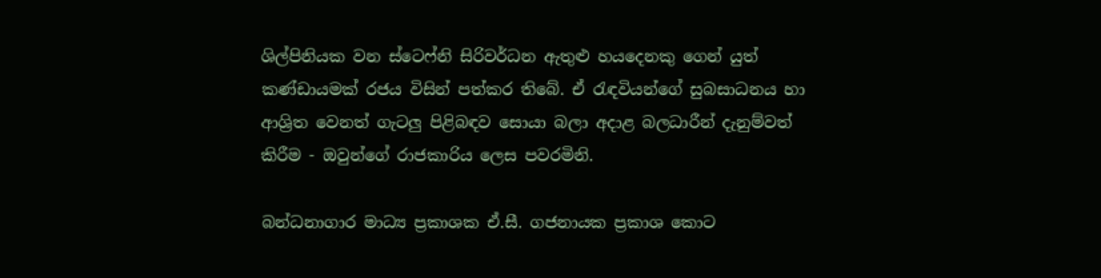ශිල්පිනියක වන ස්ටෙෆ්නි සිරිවර්ධන ඇතුළු හයදෙනකු ගෙන් යුත් කණ්ඩායමක් රජය විසින් පත්කර තිබේ. ඒ රැඳවියන්ගේ සුබසාධනය හා ආශ්‍රිත වෙනත් ගැටලු පිළිබඳව සොයා බලා අදාළ බලධාරීන් දැනුම්වත් කිරීම - ඔවුන්ගේ රාජකාරිය ලෙස පවරමිනි.

බන්ධනාගාර මාධ්‍ය ප්‍රකාශක ඒ.සී. ගජනායක ප්‍රකාශ කොට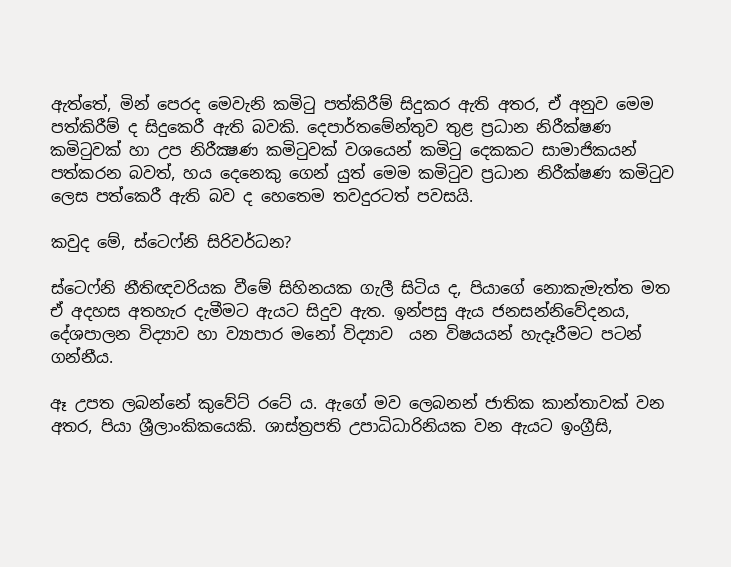ඇත්තේ, මින් පෙරද මෙවැනි කමිටු පත්කිරීම් සිදුකර ඇති අතර, ඒ අනුව මෙම පත්කිරීම් ද සිදුකෙරී ඇති බවකි. දෙපාර්තමේන්තුව තුළ ප්‍රධාන නිරීක්ෂණ කමිටුවක් හා උප නිරීක්‍ෂණ කමිටුවක් වශයෙන් කමිටු දෙකකට සාමාජිකයන් පත්කරන බවත්, හය දෙනෙකු ගෙන් යුත් මෙම කමිටුව ප්‍රධාන නිරීක්ෂණ කමිටුව ලෙස පත්කෙරී ඇති බව ද හෙතෙම තවදුරටත් පවසයි.

කවුද මේ, ස්ටෙෆ්නි සිරිවර්ධන?

ස්ටෙෆ්නි නීතිඥවරියක වීමේ සිහිනයක ගැලී සිටිය ද, පියාගේ නොකැමැත්ත මත ඒ අදහස අතහැර දැමීමට ඇයට සිදුව ඇත. ඉන්පසු ඇය ජනසන්නිවේදනය, දේශපාලන විද්‍යාව හා ව්‍යාපාර මනෝ විද්‍යාව  යන විෂයයන් හැදෑරීමට පටන් ගන්නීය.

ඈ උපත ලබන්නේ කුවේට් රටේ ය. ඇගේ මව ලෙබනන් ජාතික කාන්තාවක් වන අතර, පියා ශ්‍රීලාංකිකයෙකි. ශාස්ත්‍රපති උපාධිධාරිනියක වන ඇයට ඉංග්‍රීසි,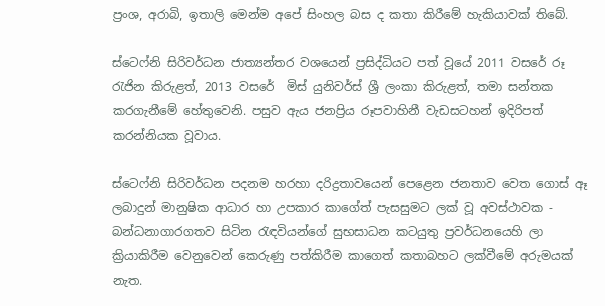ප්‍රංශ, අරාබි, ඉතාලි මෙන්ම අපේ සිංහල බස ද කතා කිරීමේ හැකියාවක් තිබේ.

ස්ටෙෆ්නි සිරිවර්ධන ජාත්‍යන්තර වශයෙන් ප්‍රසිද්ධියට පත් වූයේ 2011 වසරේ රූ රැජින කිරුළත්, 2013 වසරේ  මිස් යුනිවර්ස් ශ්‍රී ලංකා කිරුළත්, තමා සන්තක කරගැනීමේ හේතුවෙනි. පසුව ඇය ජනප්‍රිය රූපවාහිනී වැඩසටහන් ඉදිරිපත් කරන්නියක වූවාය.

ස්ටෙෆ්නි සිරිවර්ධන පදනම හරහා දරිද්‍රතාවයෙන් පෙළෙන ජනතාව වෙත ගොස් ඈ ලබාදුන් මානුෂික ආධාර හා උපකාර කාගේත් පැසසුමට ලක් වූ අවස්ථාවක -  බන්ධනාගාරගතව සිටින රැඳවියන්ගේ සුභසාධන කටයුතු ප්‍රවර්ධනයෙහි ලා ක්‍රියාකිරීම වෙනුවෙන් කෙරුණු පත්කිරීම කාගෙත් කතාබහට ලක්වීමේ අරුමයක් නැත.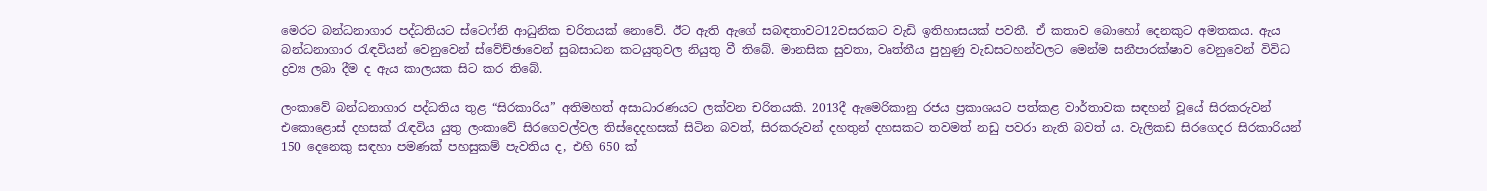මෙරට බන්ධනාගාර පද්ධතියට ස්ටෙෆ්නි ආධුනික චරිතයක් නොවේ. ඊට ඇති ඇගේ සබඳතාවට12වසරකට වැඩි ඉතිහාසයක් පවතී. ඒ කතාව බොහෝ දෙනකුට අමතකය. ඇය බන්ධනාගාර රැඳවියන් වෙනුවෙන් ස්වේච්ඡාවෙන් සුබසාධන කටයුතුවල නියුතු වී තිබේ. මානසික සුවතා, වෘත්තීය පුහුණු වැඩසටහන්වලට මෙන්ම සනීපාරක්ෂාව වෙනුවෙන් විවිධ ද්‍රව්‍ය ලබා දීම ද ඇය කාලයක සිට කර තිබේ.

ලංකාවේ බන්ධනාගාර පද්ධතිය තුළ “සිරකාරිය” අතිමහත් අසාධාරණයට ලක්වන චරිතයකි. 2013දී ඇමෙරිකානු රජය ප්‍රකාශයට පත්කළ වාර්තාවක සඳහන් වූයේ සිරකරුවන් එකොළොස් දහසක් රැඳවිය යුතු ලංකාවේ සිරගෙවල්වල තිස්දෙදහසක් සිටින බවත්, සිරකරුවන් දහතුන් දහසකට තවමත් නඩු පවරා නැති බවත් ය. වැලිකඩ සිරගෙදර සිරකාරියන් 150 දෙනෙකු සඳහා පමණක් පහසුකම් පැවතිය ද, එහි 650 ක්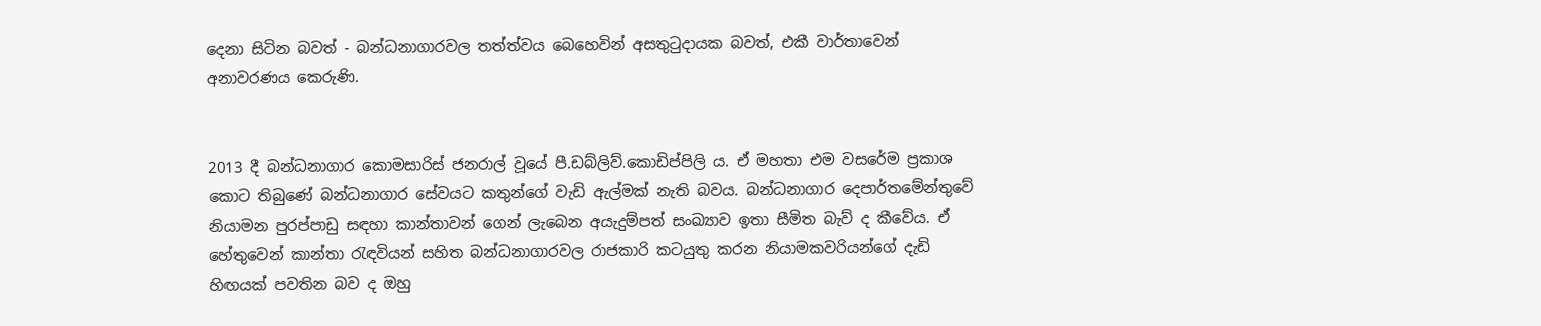දෙනා සිටින බවත් - බන්ධනාගාරවල තත්ත්වය බෙහෙවින් අසතුටුදායක බවත්, එකී වාර්තාවෙන් අනාවරණය කෙරුණි.


2013 දී බන්ධනාගාර කොමසාරිස් ජනරාල් වූයේ පී.ඩබ්ලිව්.කොඩිප්පිලි ය. ඒ මහතා එම වසරේම ප්‍රකාශ කොට තිබුණේ බන්ධනාගාර සේවයට කතුන්ගේ වැඩි ඇල්මක් නැති බවය. බන්ධනාගාර දෙපාර්තමේන්තුවේ නියාමන පුරප්පාඩු සඳහා කාන්තාවන් ගෙන් ලැබෙන අයැදුම්පත් සංඛ්‍යාව ඉතා සීමිත බැව් ද කීවේය. ඒ හේතුවෙන් කාන්තා රැඳවියන් සහිත බන්ධනාගාරවල රාජකාරි කටයුතු කරන නියාමකවරියන්ගේ දැඩි හිඟයක් පවතින බව ද ඔහු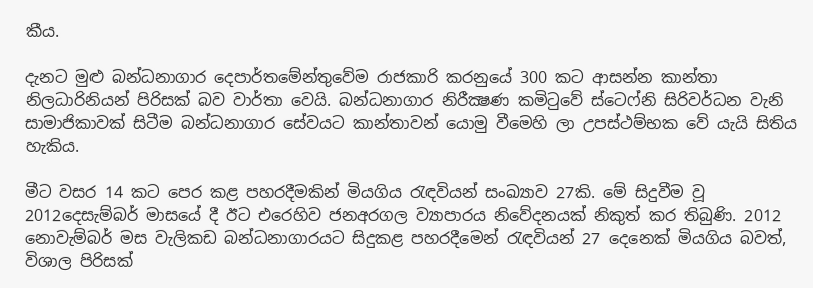කීය.

දැනට මුළු බන්ධනාගාර දෙපාර්තමේන්තුවේම රාජකාරි කරනුයේ 300 කට ආසන්න කාන්තා නිලධාරිනියන් පිරිසක් බව වාර්තා වෙයි. බන්ධනාගාර නිරීක්‍ෂණ කමිටුවේ ස්ටෙෆ්නි සිරිවර්ධන වැනි සාමාජිකාවක් සිටීම බන්ධනාගාර සේවයට කාන්තාවන් යොමු වීමෙහි ලා උපස්ථම්භක වේ යැයි සිතිය හැකිය.

මීට වසර 14 කට පෙර කළ පහරදීමකින් මියගිය රැඳවියන් සංඛ්‍යාව 27කි. මේ සිදුවීම වූ 2012දෙසැම්බර් මාසයේ දී ඊට එරෙහිව ජනඅරගල ව්‍යාපාරය නිවේදනයක් නිකුත් කර තිබුණි. 2012 නොවැම්බර් මස වැලිකඩ බන්ධනාගාරයට සිදුකළ පහරදීමෙන් රැඳවියන් 27 දෙනෙක් මියගිය බවත්, විශාල පිරිසක්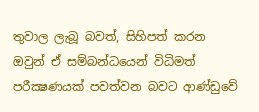තුවාල ලැබූ බවත්, සිහිපත් කරන ඔවුන් ඒ සම්බන්ධයෙන් විධිමත් පරීක්‍ෂණයක් පවත්වන බවට ආණ්ඩුවේ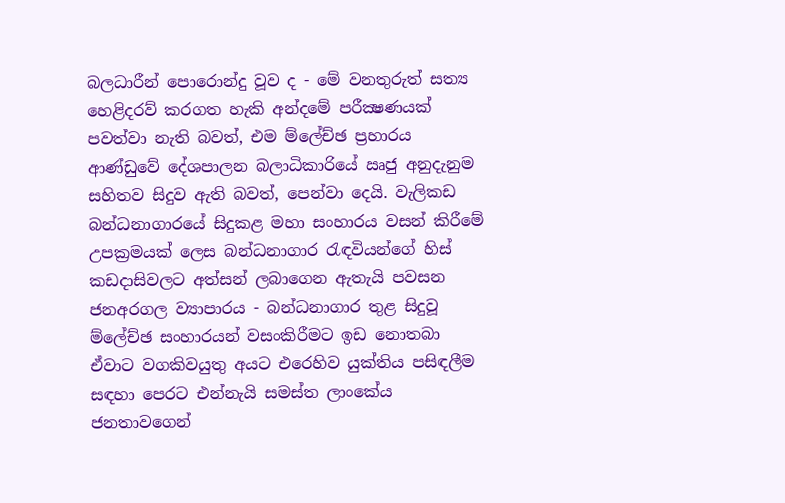බලධාරීන් පොරොන්දු වූව ද - මේ වනතුරුත් සත්‍ය හෙළිදරව් කරගත හැකි අන්දමේ පරීක්‍ෂණයක් පවත්වා නැති බවත්, එම ම්ලේච්ඡ ප්‍රහාරය ආණ්ඩුවේ දේශපාලන බලාධිකාරියේ ඍජු අනුදැනුම සහිතව සිදුව ඇති බවත්, පෙන්වා දෙයි. වැලිකඩ බන්ධනාගාරයේ සිදුකළ මහා සංහාරය වසන් කිරීමේ උපක්‍රමයක් ලෙස බන්ධනාගාර රැඳවියන්ගේ හිස් කඩදාසිවලට අත්සන් ලබාගෙන ඇතැයි පවසන ජනඅරගල ව්‍යාපාරය - බන්ධනාගාර තුළ සිදුවූ ම්ලේච්ඡ සංහාරයන් වසංකිරීමට ඉඩ නොතබා ඒවාට වගකිවයුතු අයට එරෙහිව යුක්තිය පසිඳලීම සඳහා පෙරට එන්නැයි සමස්ත ලාංකේය ජනතාවගෙන්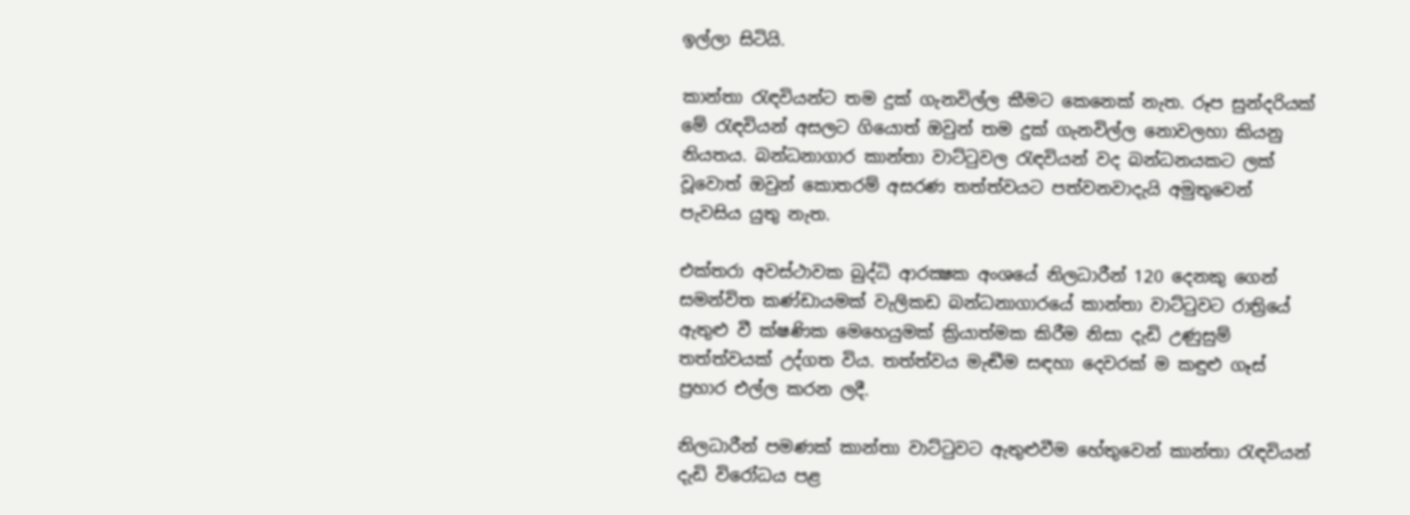ඉල්ලා සිටියි.

කාන්තා රැඳවියන්ට තම දුක් ගැනවිල්ල කීමට කෙනෙක් නැත. රූප සුන්දරියක් මේ රැඳවියන් අසලට ගියොත් ඔවුන් තම දුක් ගැනවිල්ල නොවලහා කියනු නියතය. බන්ධනාගාර කාන්තා වාට්ටුවල රැඳවියන් වද බන්ධනයකට ලක් වූවොත් ඔවුන් කොතරම් අසරණ තත්ත්වයට පත්වනවාදැයි අමුතුවෙන් පැවසිය යුතු නැත.

එක්තරා අවස්ථාවක බුද්ධි ආරක්‍ෂක අංශයේ නිලධාරීන් 120 දෙනකු ගෙන් සමන්විත කණ්ඩායමක් වැලිකඩ බන්ධනාගාරයේ කාන්තා වාට්ටුවට රාත්‍රියේ ඇතුළු වී ක්ෂණික මෙහෙයුමක් ක්‍රියාත්මක කිරීම නිසා දැඩි උණුසුම් තත්ත්වයක් උද්ගත විය. තත්ත්වය මැඬීම සඳහා දෙවරක් ම කඳුළු ගෑස් ප්‍රහාර එල්ල කරන ලදී.

නිලධාරීන් පමණක් කාන්තා වාට්ටුවට ඇතුළුවීම හේතුවෙන් කාන්තා රැඳවියන් දැඩි විරෝධය පළ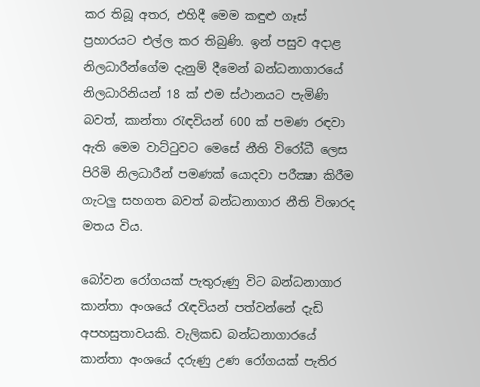කර තිබූ අතර, එහිදී මෙම කඳුළු ගෑස් ප්‍රහාරයට එල්ල කර තිබුණි. ඉන් පසුව අදාළ නිලධාරීන්ගේම දැනුම් දීමෙන් බන්ධනාගාරයේ නිලධාරිනියන් 18 ක් එම ස්ථානයට පැමිණි බවත්, කාන්තා රැඳවියන් 600 ක් පමණ රඳවා ඇති මෙම වාට්ටුවට මෙසේ නීති විරෝධී ලෙස පිරිමි නිලධාරීන් පමණක් යොදවා පරීක්‍ෂා කිරීම ගැටලු සහගත බවත් බන්ධනාගාර නීති විශාරද මතය විය.

බෝවන රෝගයක් පැතුරුණු විට බන්ධනාගාර කාන්තා අංශයේ රැඳවියන් පත්වන්නේ දැඩි අපහසුතාවයකි. වැලිකඩ බන්ධනාගාරයේ කාන්තා අංශයේ දරුණු උණ රෝගයක් පැතිර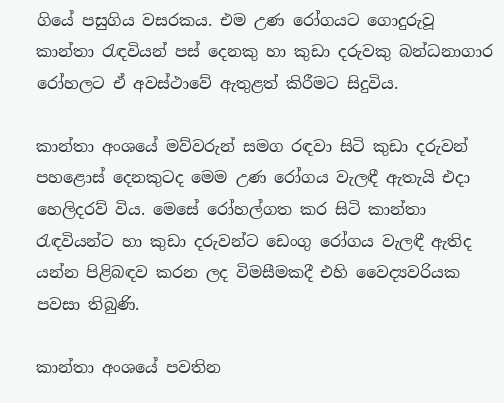ගියේ පසුගිය වසරකය. එම උණ රෝගයට ගොදුරුවූ කාන්තා රැඳවියන් පස් දෙනකු හා කුඩා දරුවකු බන්ධනාගාර රෝහලට ඒ අවස්ථාවේ ඇතුළත් කිරීමට සිදුවිය.

කාන්තා අංශයේ මව්වරුන් සමග රඳවා සිටි කුඩා දරුවන් පහළොස් දෙනකුටද මෙම උණ රෝගය වැලඳී ඇතැයි එදා හෙලිදරව් විය. මෙසේ රෝහල්ගත කර සිටි කාන්තා රැඳවියන්ට හා කුඩා දරුවන්ට ඩෙංගු රෝගය වැලඳී ඇතිද යන්න පිළිබඳව කරන ලද විමසීමකදී එහි වෛද්‍යවරියක පවසා තිබුණි.

කාන්තා අංශයේ පවතින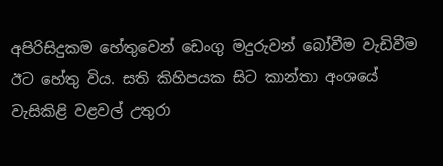අපිරිසිදුකම හේතුවෙන් ඩෙංගු මදුරුවන් බෝවීම වැඩිවීම ඊට හේතු විය. සති කිහිපයක සිට කාන්තා අංශයේ වැසිකිළි වළවල් උතුරා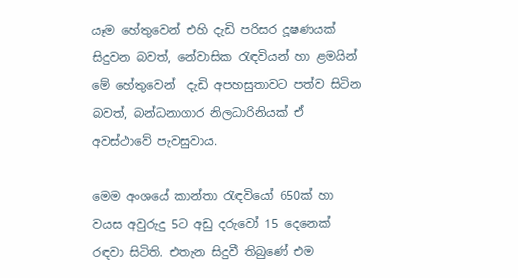යෑම හේතුවෙන් එහි දැඩි පරිසර දූෂණයක් සිදුවන බවත්, නේවාසික රැඳවියන් හා ළමයින් මේ හේතුවෙන්  දැඩි අපහසුතාවට පත්ව සිටින බවත්, බන්ධනාගාර නිලධාරිනියක් ඒ අවස්ථාවේ පැවසුවාය.

මෙම අංශයේ කාන්තා රැඳවියෝ 650ක් හා වයස අවුරුදු 5ට අඩු දරුවෝ 15 දෙනෙක් රඳවා සිටිති. එතැන සිදුවී තිබුණේ එම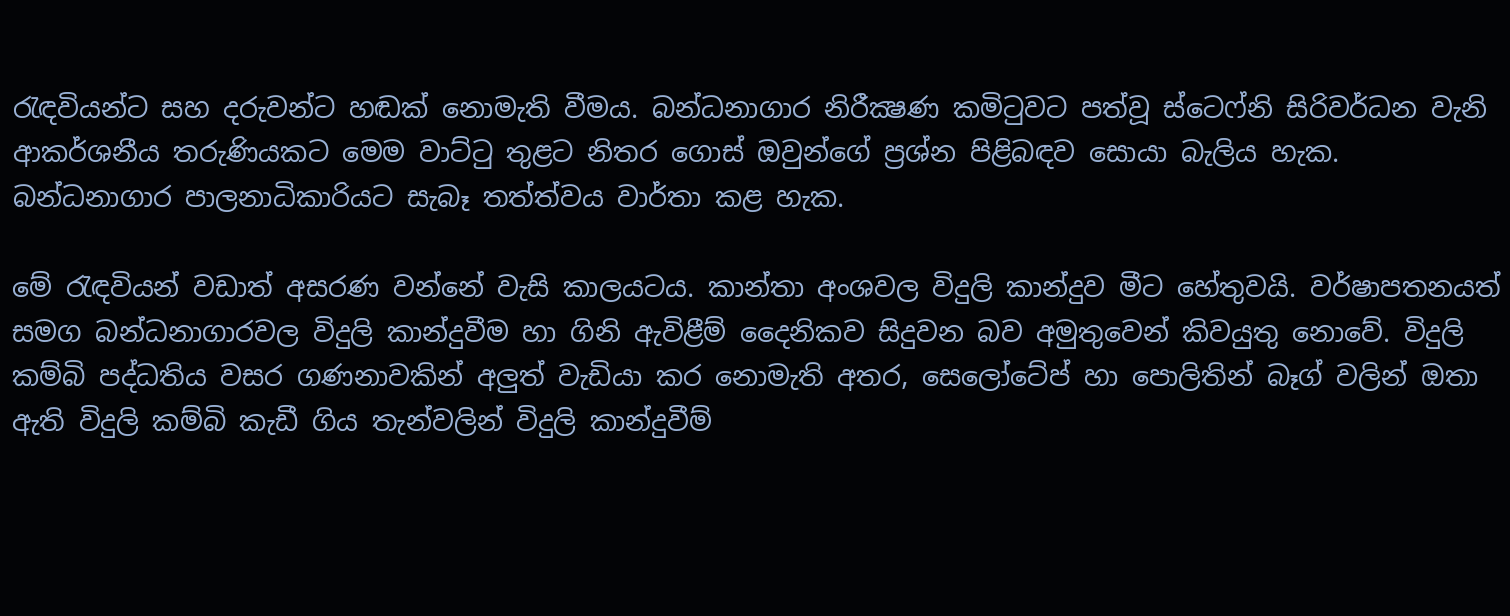රැඳවියන්ට සහ දරුවන්ට හඬක් නොමැති වීමය. බන්ධනාගාර නිරීක්‍ෂණ කමිටුවට පත්වූ ස්ටෙෆ්නි සිරිවර්ධන වැනි ආකර්ශනීය තරුණියකට මෙම වාට්ටු තුළට නිතර ගොස් ඔවුන්ගේ ප්‍රශ්න පිළිබඳව සොයා බැලිය හැක.  බන්ධනාගාර පාලනාධිකාරියට සැබෑ තත්ත්වය වාර්තා කළ හැක.

මේ රැඳවියන් වඩාත් අසරණ වන්නේ වැසි කාලයටය. කාන්තා අංශවල විදුලි කාන්දුව මීට හේතුවයි. වර්ෂාපතනයත් සමග බන්ධනාගාරවල විදුලි කාන්දුවීම හා ගිනි ඇවිළීම් දෛනිකව සිදුවන බව අමුතුවෙන් කිවයුතු නොවේ. විදුලි කම්බි පද්ධතිය වසර ගණනාවකින් අලුත් වැඩියා කර නොමැති අතර, සෙලෝටේප් හා පොලිතින් බෑග් වලින් ඔතා ඇති විදුලි කම්බි කැඩී ගිය තැන්වලින් විදුලි කාන්දුවීම්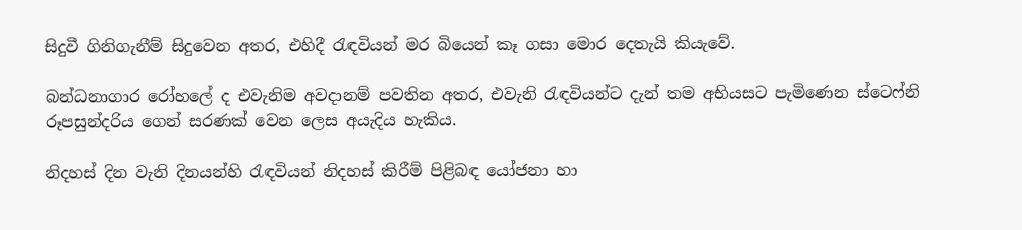සිදුවී ගිනිගැනීම් සිදුවෙන අතර, එහිදී රැඳවියන් මර බියෙන් කෑ ගසා මොර දෙතැයි කියැවේ.

බන්ධනාගාර රෝහලේ ද එවැනිම අවදානම් පවතින අතර, එවැනි රැඳවියන්ට දැන් තම අභියසට පැමිණෙන ස්ටෙෆ්නි රූපසුන්දරිය ගෙන් සරණක් වෙන ලෙස අයැදිය හැකිය.

නිදහස් දින වැනි දිනයන්හි රැඳවියන් නිදහස් කිරීම් පිළිබඳ යෝජනා හා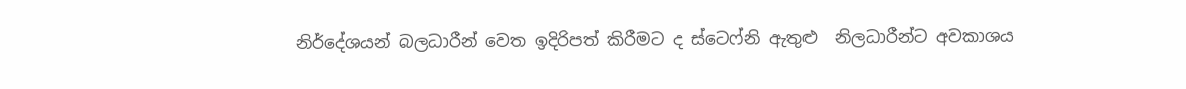නිර්දේශයන් බලධාරීන් වෙත ඉදිරිපත් කිරීමට ද ස්ටෙෆ්නි ඇතුළු  නිලධාරීන්ට අවකාශය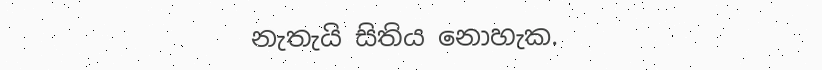නැතැයි සිතිය නොහැක.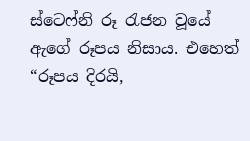ස්ටෙෆ්නි රූ රැජන වූයේ ඇගේ රූපය නිසාය. එහෙත් “රූපය දිරයි,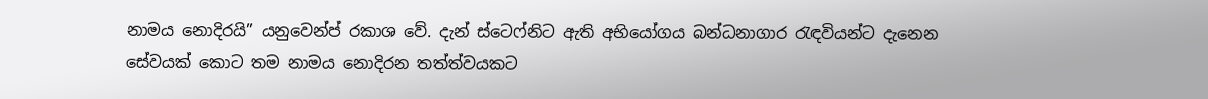නාමය නොදිරයි” යනුවෙන්ප්‍ රකාශ වේ. දැන් ස්ටෙෆ්නිට ඇති අභියෝගය බන්ධනාගාර රැඳවියන්ට දැනෙන සේවයක් කොට තම නාමය නොදිරන තත්ත්වයකට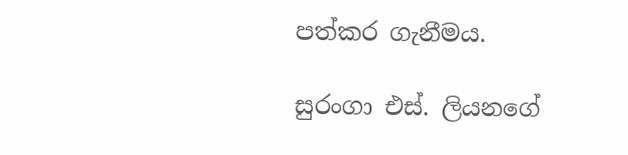පත්කර ගැනීමය.

සුරංගා එස්. ලියනගේ